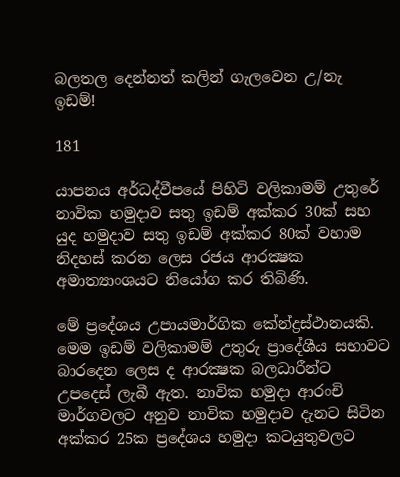බලතල දෙන්නත් කලින් ගැලවෙන උ/නැ ඉඩම්!

181

යාපනය අර්ධද්වීපයේ පිහිටි වලිකාමම් උතුරේ නාවික හමුදාව සතු ඉඩම් අක්කර 30ක් සහ යුද හමුදාව සතු ඉඩම් අක්කර 80ක් වහාම නිදහස් කරන ලෙස රජය ආරක්‍ෂක අමාත්‍යාංශයට නියෝග කර තිබිණි.

මේ ප්‍රදේශය උපායමාර්ගික කේන්ද්‍රස්ථානයකි. මෙම ඉඩම් වලිකාමම් උතුරු ප්‍රාදේශීය සභාවට බාරදෙන ලෙස ද ආරක්‍ෂක බලධාරීන්ට උපදෙස් ලැබී ඇත. නාවික හමුදා ආරංචි මාර්ගවලට අනුව නාවික හමුදාව දැනට සිටින අක්කර 25ක ප්‍රදේශය හමුදා කටයුතුවලට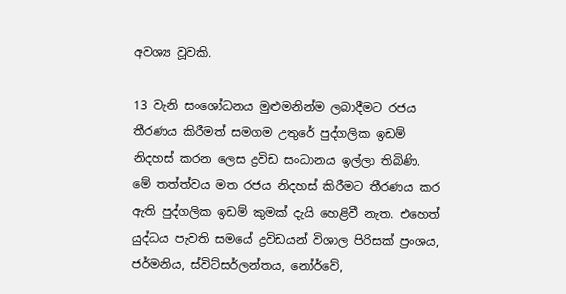අවශ්‍ය වූවකි.

13 වැනි සංශෝධනය මුළුමනින්ම ලබාදීමට රජය තීරණය කිරීමත් සමගම උතුරේ පුද්ගලික ඉඩම් නිදහස් කරන ලෙස ද්‍රවිඩ සංධානය ඉල්ලා තිබිණි. මේ තත්ත්වය මත රජය නිදහස් කිරීමට තීරණය කර ඇති පුද්ගලික ඉඩම් කුමක් දැයි හෙළිවී නැත. එහෙත් යුද්ධය පැවති සමයේ ද්‍රවිඩයන් විශාල පිරිසක් ප්‍රංශය, ජර්මනිය, ස්විට්සර්ලන්තය, නෝර්වේ,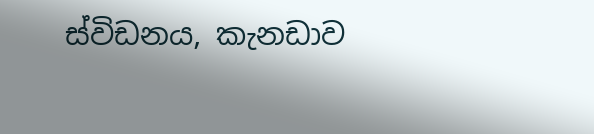ස්විඩනය, කැනඩාව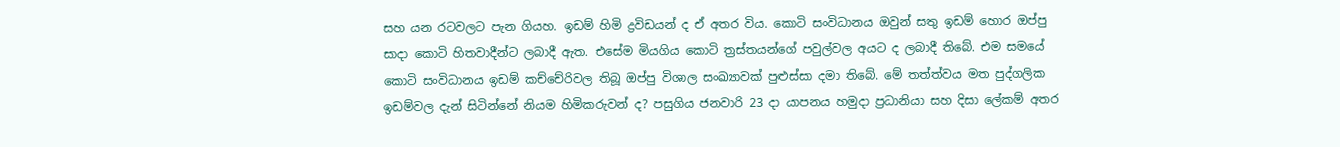සහ යන රටවලට පැන ගියහ. ඉඩම් හිමි ද්‍රවිඩයන් ද ඒ අතර විය. කොටි සංවිධානය ඔවුන් සතු ඉඩම් හොර ඔප්පු සාදා කොටි හිතවාදීන්ට ලබාදී ඇත. එසේම මියගිය කොටි ත්‍රස්තයන්ගේ පවුල්වල අයට ද ලබාදී තිබේ. එම සමයේ කොටි සංවිධානය ඉඩම් කච්චේරිවල තිබූ ඔප්පු විශාල සංඛ්‍යාවක් පුළුස්සා දමා තිබේ. මේ තත්ත්වය මත පුද්ගලික ඉඩම්වල දැන් සිටින්නේ නියම හිමිකරුවන් ද? පසුගිය ජනවාරි 23 දා යාපනය හමුදා ප්‍රධානියා සහ දිසා ලේකම් අතර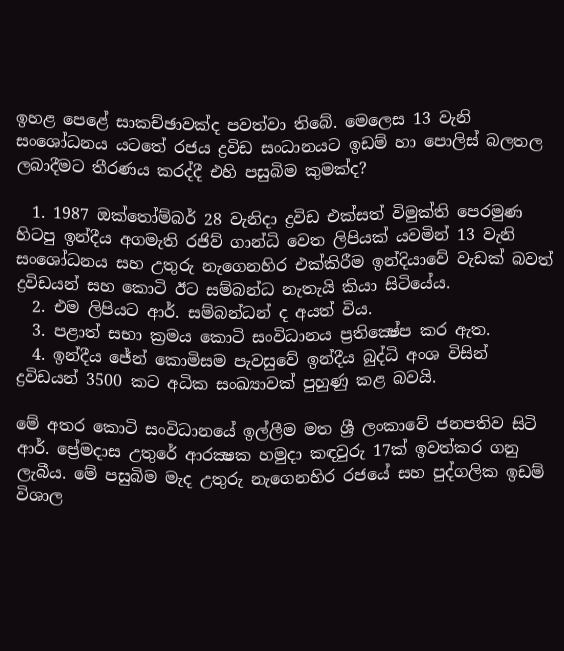ඉහළ පෙළේ සාකච්ඡාවක්ද පවත්වා තිබේ. මෙලෙස 13 වැනි සංශෝධනය යටතේ රජය ද්‍රවිඩ සංධානයට ඉඩම් හා පොලිස් බලතල ලබාදීමට තීරණය කරද්දී එහි පසුබිම කුමක්ද?

  1. 1987 ඔක්තෝම්බර් 28 වැනිදා ද්‍රවිඩ එක්සත් විමුක්ති පෙරමුණ හිටපු ඉන්දීය අගමැති රජිව් ගාන්ධි වෙත ලිපියක් යවමින් 13 වැනි සංශෝධනය සහ උතුරු නැගෙනහිර එක්කිරීම ඉන්දියාවේ වැඩක් බවත් ද්‍රවිඩයන් සහ කොටි ඊට සම්බන්ධ නැතැයි කියා සිටියේය.
  2. එම ලිපියට ආර්. සම්බන්ධන් ද අයත් විය.
  3. පළාත් සභා ක්‍රමය කොටි සංවිධානය ප්‍රතික්‍ෂේප කර ඇත.
  4. ඉන්දීය ජේන් කොමිසම පැවසුවේ ඉන්දීය බුද්ධි අංශ විසින් ද්‍රවිඩයන් 3500 කට අධික සංඛ්‍යාවක් පුහුණු කළ බවයි.

මේ අතර කොටි සංවිධානයේ ඉල්ලීම මත ශ්‍රී ලංකාවේ ජනපතිව සිටි ආර්. ප්‍රේමදාස උතුරේ ආරක්‍ෂක හමුදා කඳවුරු 17ක් ඉවත්කර ගනු ලැබීය. මේ පසුබිම මැද උතුරු නැගෙනහිර රජයේ සහ පුද්ගලික ඉඩම් විශාල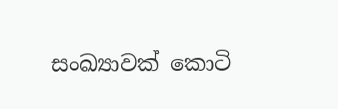සංඛ්‍යාවක් කොටි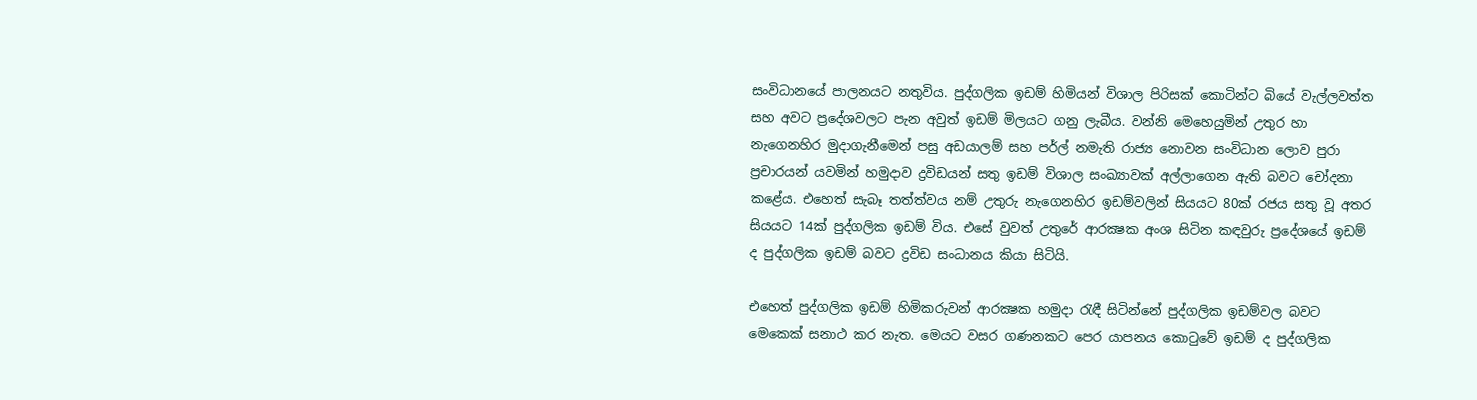සංවිධානයේ පාලනයට නතුවිය. පුද්ගලික ඉඩම් හිමියන් විශාල පිරිසක් කොටින්ට බියේ වැල්ලවත්ත සහ අවට ප්‍රදේශවලට පැන අවුත් ඉඩම් මිලයට ගනු ලැබීය. වන්නි මෙහෙයුමින් උතුර හා නැගෙනහිර මුදාගැනීමෙන් පසු අඩයාලම් සහ පර්ල් නමැති රාජ්‍ය නොවන සංවිධාන ලොව පුරා ප්‍රචාරයන් යවමින් හමුදාව ද්‍රවිඩයන් සතු ඉඩම් විශාල සංඛ්‍යාවක් අල්ලාගෙන ඇති බවට චෝදනා කළේය. එහෙත් සැබෑ තත්ත්වය නම් උතුරු නැගෙනහිර ඉඩම්වලින් සියයට 80ක් රජය සතු වූ අතර සියයට 14ක් පුද්ගලික ඉඩම් විය. එසේ වුවත් උතුරේ ආරක්‍ෂක අංශ සිටින කඳවුරු ප්‍රදේශයේ ඉඩම් ද පුද්ගලික ඉඩම් බවට ද්‍රවිඩ සංධානය කියා සිටියි.

එහෙත් පුද්ගලික ඉඩම් හිමිකරුවන් ආරක්‍ෂක හමුදා රැඳී සිටින්නේ පුද්ගලික ඉඩම්වල බවට මෙකෙක් සනාථ කර නැත. මෙයට වසර ගණනකට පෙර යාපනය කොටුවේ ඉඩම් ද පුද්ගලික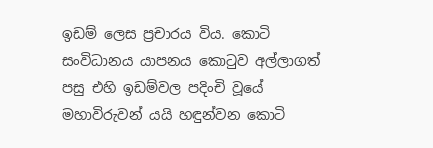ඉඩම් ලෙස ප්‍රචාරය විය. කොටි සංවිධානය යාපනය කොටුව අල්ලාගත් පසු එහි ඉඩම්වල පදිංචි වූයේ මහාවිරුවන් යයි හඳුන්වන කොටි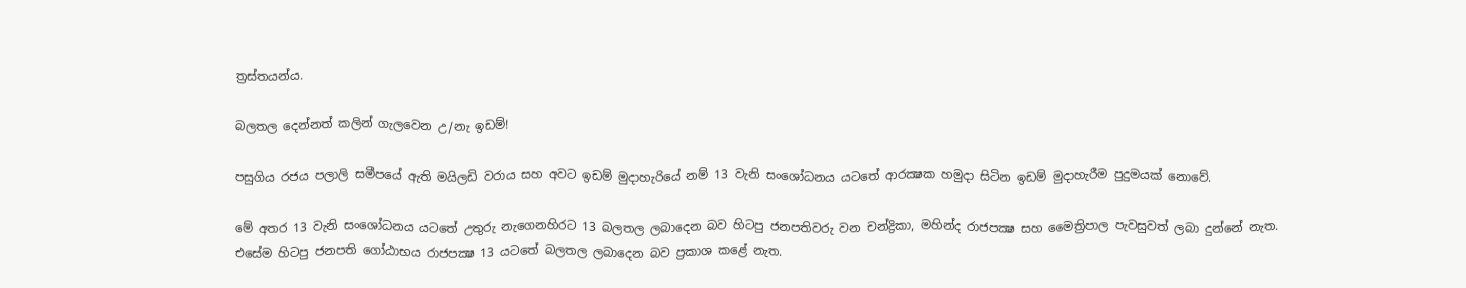ත්‍රස්තයන්ය.

බලතල දෙන්නත් කලින් ගැලවෙන උ/නැ ඉඩම්!

පසුගිය රජය පලාලි සමීපයේ ඇති මයිලඩි වරාය සහ අවට ඉඩම් මුදාහැරියේ නම් 13 වැනි සංශෝධනය යටතේ ආරක්‍ෂක හමුදා සිටින ඉඩම් මුදාහැරීම පුදුමයක් නොවේ.

මේ අතර 13 වැනි සංශෝධනය යටතේ උතුරු නැගෙනහිරට 13 බලතල ලබාදෙන බව හිටපු ජනපතිවරු වන චන්ද්‍රිකා, මහින්ද රාජපක්‍ෂ සහ මෛත්‍රිපාල පැවසුවත් ලබා දුන්නේ නැත. එසේම හිටපු ජනපති ගෝඨාභය රාජපක්‍ෂ 13 යටතේ බලතල ලබාදෙන බව ප්‍රකාශ කළේ නැත.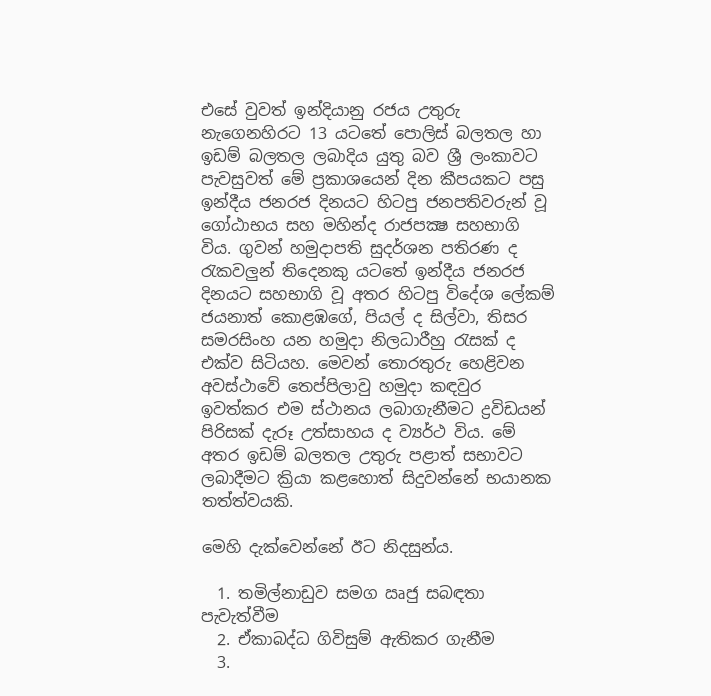එසේ වුවත් ඉන්දියානු රජය උතුරු නැගෙනහිරට 13 යටතේ පොලිස් බලතල හා ඉඩම් බලතල ලබාදිය යුතු බව ශ්‍රී ලංකාවට පැවසුවත් මේ ප්‍රකාශයෙන් දින කීපයකට පසු ඉන්දීය ජනරජ දිනයට හිටපු ජනපතිවරුන් වූ ගෝඨාභය සහ මහින්ද රාජපක්‍ෂ සහභාගි විය. ගුවන් හමුදාපති සුදර්ශන පතිරණ ද රැකවලුන් තිදෙනකු යටතේ ඉන්දීය ජනරජ දිනයට සහභාගි වූ අතර හිටපු විදේශ ලේකම් ජයනාත් කොළඹගේ, පියල් ද සිල්වා, තිසර සමරසිංහ යන හමුදා නිලධාරීහු රැසක් ද එක්ව සිටියහ. මෙවන් තොරතුරු හෙළිවන අවස්ථාවේ තෙප්පිලාවු හමුදා කඳවුර ඉවත්කර එම ස්ථානය ලබාගැනීමට ද්‍රවිඩයන් පිරිසක් දැරූ උත්සාහය ද ව්‍යර්ථ විය. මේ අතර ඉඩම් බලතල උතුරු පළාත් සභාවට ලබාදීමට ක්‍රියා කළහොත් සිදුවන්නේ භයානක තත්ත්වයකි.

මෙහි දැක්වෙන්නේ ඊට නිදසුන්ය.

  1. තමිල්නාඩුව සමග ඍජු සබඳතා පැවැත්වීම
  2. ඒකාබද්ධ ගිවිසුම් ඇතිකර ගැනීම
  3.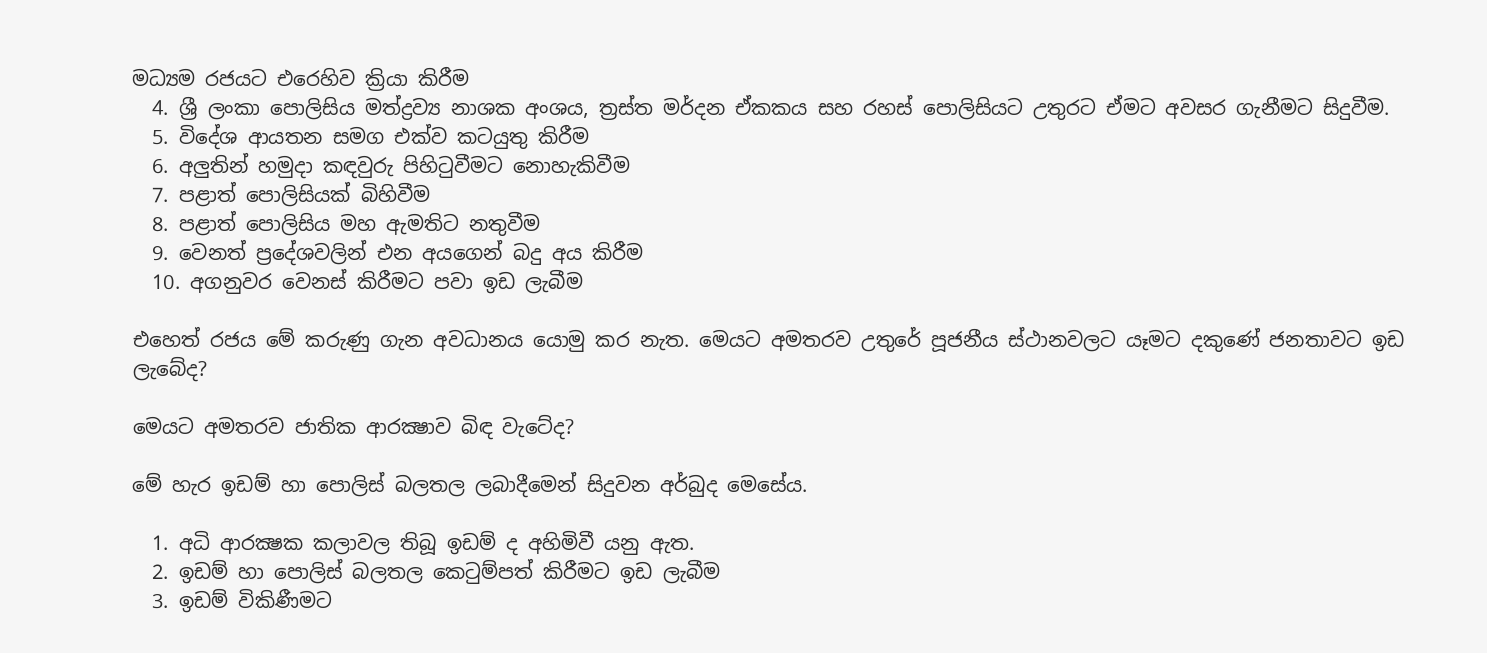මධ්‍යම රජයට එරෙහිව ක්‍රියා කිරීම
  4. ශ්‍රී ලංකා පොලිසිය මත්ද්‍රව්‍ය නාශක අංශය, ත්‍රස්ත මර්දන ඒකකය සහ රහස් පොලිසියට උතුරට ඒමට අවසර ගැනීමට සිදුවීම.
  5. විදේශ ආයතන සමග එක්ව කටයුතු කිරීම
  6. අලුතින් හමුදා කඳවුරු පිහිටුවීමට නොහැකිවීම
  7. පළාත් පොලිසියක් බිහිවීම
  8. පළාත් පොලිසිය මහ ඇමතිට නතුවීම
  9. වෙනත් ප්‍රදේශවලින් එන අයගෙන් බදු අය කිරීම
  10. අගනුවර වෙනස් කිරීමට පවා ඉඩ ලැබීම

එහෙත් රජය මේ කරුණු ගැන අවධානය යොමු කර නැත. මෙයට අමතරව උතුරේ පූජනීය ස්ථානවලට යෑමට දකුණේ ජනතාවට ඉඩ ලැබේද?

මෙයට අමතරව ජාතික ආරක්‍ෂාව බිඳ වැටේද?

මේ හැර ඉඩම් හා පොලිස් බලතල ලබාදීමෙන් සිදුවන අර්බුද මෙසේය.

  1. අධි ආරක්‍ෂක කලාවල තිබූ ඉඩම් ද අහිමිවී යනු ඇත.
  2. ඉඩම් හා පොලිස් බලතල කෙටුම්පත් කිරීමට ඉඩ ලැබීම
  3. ඉඩම් විකිණීමට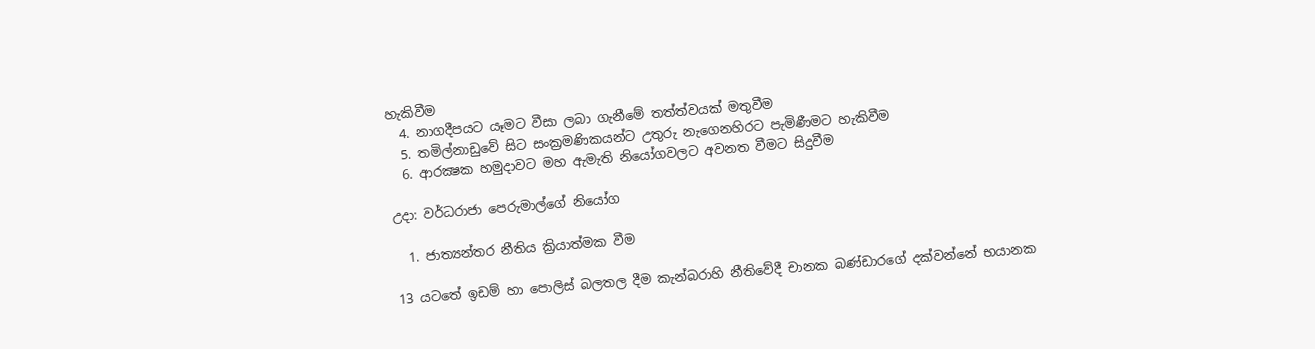හැකිවීම
  4. නාගදීපයට යෑමට වීසා ලබා ගැනීමේ තත්ත්වයක් මතුවීම
  5. තමිල්නාඩුවේ සිට සංක්‍රමණිකයන්ට උතුරු නැගෙනහිරට පැමිණීමට හැකිවීම
  6. ආරක්‍ෂක හමුදාවට මහ ඇමැති නියෝගවලට අවනත වීමට සිදුවීම

උදා: වර්ධරාජා පෙරුමාල්ගේ නියෝග

  1. ජාත්‍යන්තර නීතිය ක්‍රියාත්මක වීම

13 යටතේ ඉඩම් හා පොලිස් බලතල දීම කැන්බරාහි නීතිවේදී චානක බණ්ඩාරගේ දක්වන්නේ භයානක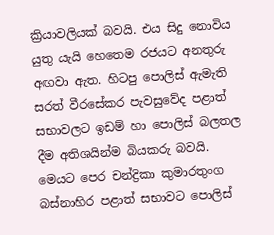ක්‍රියාවලියක් බවයි. එය සිදු නොවිය යුතු යැයි හෙතෙම රජයට අනතුරු අඟවා ඇත. හිටපු පොලිස් ඇමැති සරත් වීරසේකර පැවසුවේද පළාත් සභාවලට ඉඩම් හා පොලිස් බලතල දීම අතිශයින්ම බියකරු බවයි. මෙයට පෙර චන්ද්‍රිකා කුමාරතුංග බස්නාහිර පළාත් සභාවට පොලිස්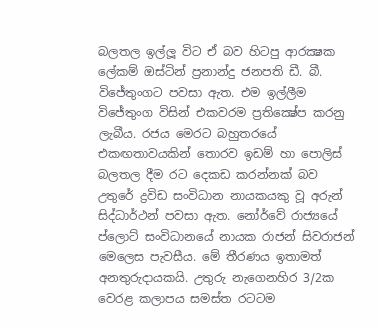බලතල ඉල්ලූ විට ඒ බව හිටපු ආරක්‍ෂක ලේකම් ඔස්ටින් ප්‍රනාන්දු ජනපති ඩී. බී. විජේතුංගට පවසා ඇත. එම ඉල්ලීම විජේතුංග විසින් එකවරම ප්‍රතික්‍ෂේප කරනු ලැබීය. රජය මෙරට බහුතරයේ එකඟතාවයකින් තොරව ඉඩම් හා පොලිස් බලතල දීම රට දෙකඩ කරන්නක් බව උතුරේ ද්‍රවිඩ සංවිධාන නායකයකු වූ අරුන් සිද්ධාර්ථන් පවසා ඇත. නෝර්වේ රාජ්‍යයේ ප්ලොට් සංවිධානයේ නායක රාජන් සිවරාජන් මෙලෙස පැවසීය. මේ තීරණය ඉතාමත් අනතුරුදායකයි. උතුරු නැගෙනහිර 3/2ක වෙරළ කලාපය සමස්ත රටටම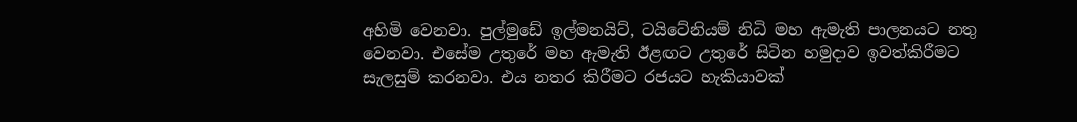අහිමි වෙනවා. පුල්මුඩේ ඉල්මනයිට්, ටයිටේනියම් නිධි මහ ඇමැති පාලනයට නතු වෙනවා. එසේම උතුරේ මහ ඇමැති ඊළඟට උතුරේ සිටින හමුදාව ඉවත්කිරීමට සැලසුම් කරනවා. එය නතර කිරීමට රජයට හැකියාවක්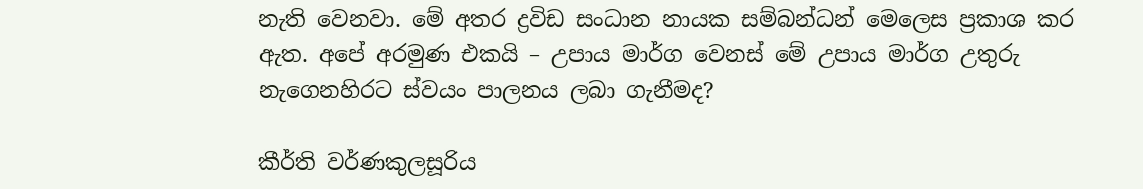නැති වෙනවා. මේ අතර ද්‍රවිඩ සංධාන නායක සම්බන්ධන් මෙලෙස ප්‍රකාශ කර ඇත. අපේ අරමුණ එකයි – උපාය මාර්ග වෙනස් මේ උපාය මාර්ග උතුරු නැගෙනහිරට ස්වයං පාලනය ලබා ගැනීමද?

කීර්ති වර්ණකුලසූරිය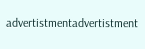advertistmentadvertistment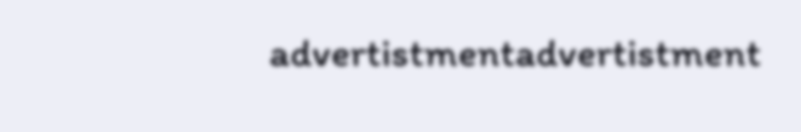advertistmentadvertistment